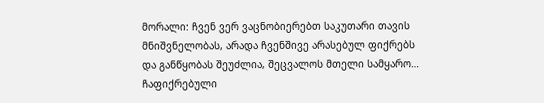მორალი: ჩვენ ვერ ვაცნობიერებთ საკუთარი თავის მნიშვნელობას, არადა ჩვენშივე არასებულ ფიქრებს და განწყობას შეუძლია, შეცვალოს მთელი სამყარო…
ჩაფიქრებული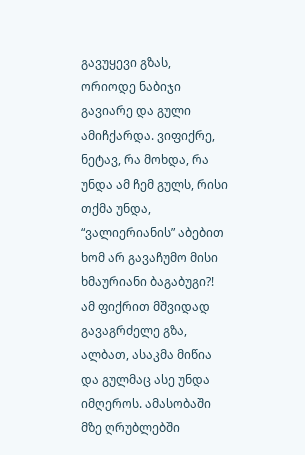გავუყევი გზას, ორიოდე ნაბიჯი გავიარე და გული ამიჩქარდა. ვიფიქრე, ნეტავ, რა მოხდა, რა უნდა ამ ჩემ გულს, რისი თქმა უნდა, “ვალიერიანის” აბებით ხომ არ გავაჩუმო მისი ხმაურიანი ბაგაბუგი?! ამ ფიქრით მშვიდად გავაგრძელე გზა, ალბათ, ასაკმა მიწია და გულმაც ასე უნდა იმღეროს. ამასობაში მზე ღრუბლებში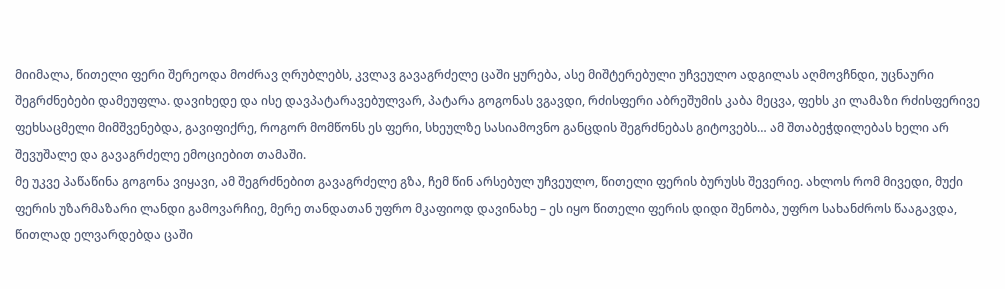მიიმალა, წითელი ფერი შერეოდა მოძრავ ღრუბლებს, კვლავ გავაგრძელე ცაში ყურება, ასე მიშტერებული უჩვეულო ადგილას აღმოვჩნდი, უცნაური შეგრძნებები დამეუფლა. დავიხედე და ისე დავპატარავებულვარ, პატარა გოგონას ვგავდი, რძისფერი აბრეშუმის კაბა მეცვა, ფეხს კი ლამაზი რძისფერივე ფეხსაცმელი მიმშვენებდა, გავიფიქრე, როგორ მომწონს ეს ფერი, სხეულზე სასიამოვნო განცდის შეგრძნებას გიტოვებს… ამ შთაბეჭდილებას ხელი არ შევუშალე და გავაგრძელე ემოციებით თამაში.
მე უკვე პაწაწინა გოგონა ვიყავი, ამ შეგრძნებით გავაგრძელე გზა, ჩემ წინ არსებულ უჩვეულო, წითელი ფერის ბურუსს შევერიე. ახლოს რომ მივედი, მუქი ფერის უზარმაზარი ლანდი გამოვარჩიე, მერე თანდათან უფრო მკაფიოდ დავინახე – ეს იყო წითელი ფერის დიდი შენობა, უფრო სახანძროს წააგავდა, წითლად ელვარდებდა ცაში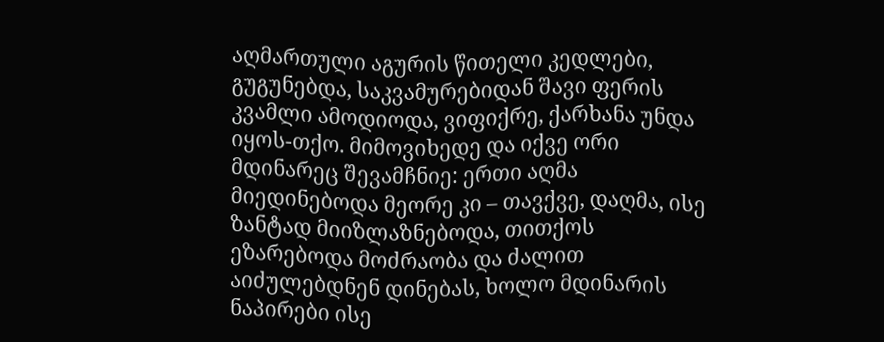აღმართული აგურის წითელი კედლები, გუგუნებდა, საკვამურებიდან შავი ფერის კვამლი ამოდიოდა, ვიფიქრე, ქარხანა უნდა იყოს-თქო. მიმოვიხედე და იქვე ორი მდინარეც შევამჩნიე: ერთი აღმა მიედინებოდა მეორე კი – თავქვე, დაღმა, ისე ზანტად მიიზლაზნებოდა, თითქოს ეზარებოდა მოძრაობა და ძალით აიძულებდნენ დინებას, ხოლო მდინარის ნაპირები ისე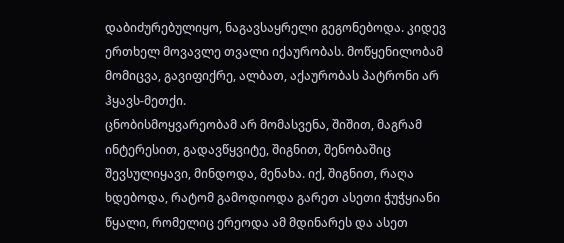დაბიძურებულიყო, ნაგავსაყრელი გეგონებოდა. კიდევ ერთხელ მოვავლე თვალი იქაურობას. მოწყენილობამ მომიცვა, გავიფიქრე, ალბათ, აქაურობას პატრონი არ ჰყავს-მეთქი.
ცნობისმოყვარეობამ არ მომასვენა, შიშით, მაგრამ ინტერესით, გადავწყვიტე, შიგნით, შენობაშიც შევსულიყავი, მინდოდა, მენახა. იქ, შიგნით, რაღა ხდებოდა, რატომ გამოდიოდა გარეთ ასეთი ჭუჭყიანი წყალი, რომელიც ერეოდა ამ მდინარეს და ასეთ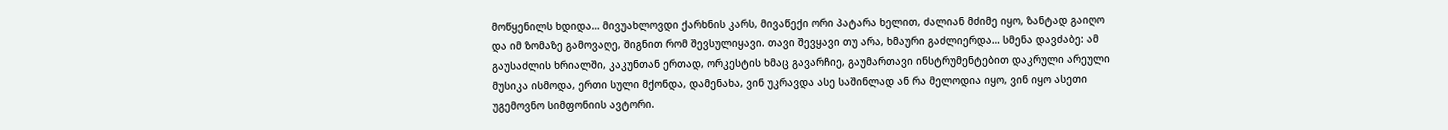მოწყენილს ხდიდა… მივუახლოვდი ქარხნის კარს, მივაწექი ორი პატარა ხელით, ძალიან მძიმე იყო, ზანტად გაიღო და იმ ზომაზე გამოვაღე, შიგნით რომ შევსულიყავი. თავი შევყავი თუ არა, ხმაური გაძლიერდა… სმენა დავძაბე: ამ გაუსაძლის ხრიალში, კაკუნთან ერთად, ორკესტის ხმაც გავარჩიე, გაუმართავი ინსტრუმენტებით დაკრული არეული მუსიკა ისმოდა, ერთი სული მქონდა, დამენახა, ვინ უკრავდა ასე საშინლად ან რა მელოდია იყო, ვინ იყო ასეთი უგემოვნო სიმფონიის ავტორი.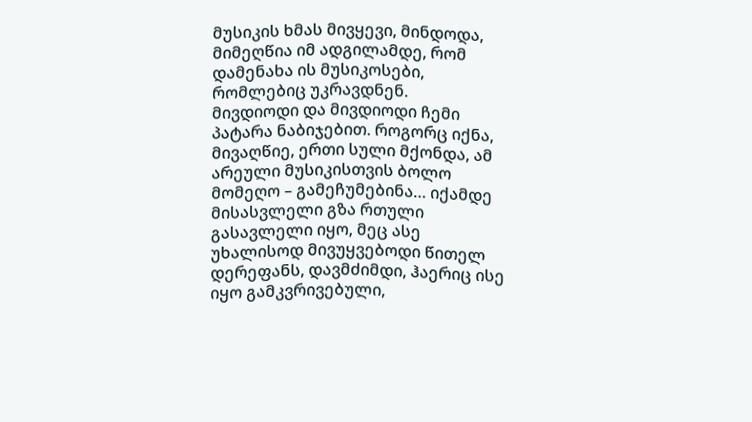მუსიკის ხმას მივყევი, მინდოდა, მიმეღწია იმ ადგილამდე, რომ დამენახა ის მუსიკოსები, რომლებიც უკრავდნენ.
მივდიოდი და მივდიოდი ჩემი პატარა ნაბიჯებით. როგორც იქნა, მივაღწიე, ერთი სული მქონდა, ამ არეული მუსიკისთვის ბოლო მომეღო – გამეჩუმებინა… იქამდე მისასვლელი გზა რთული გასავლელი იყო, მეც ასე უხალისოდ მივუყვებოდი წითელ დერეფანს, დავმძიმდი, ჰაერიც ისე იყო გამკვრივებული,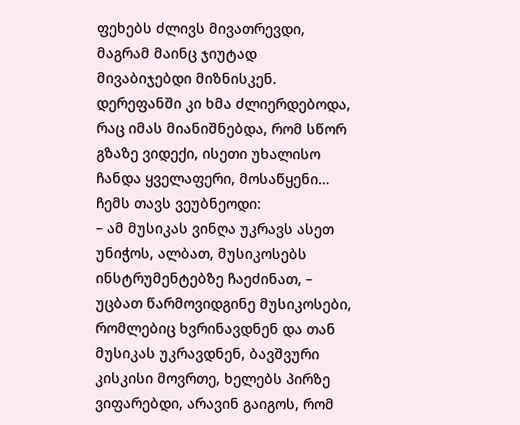ფეხებს ძლივს მივათრევდი, მაგრამ მაინც ჯიუტად მივაბიჯებდი მიზნისკენ.
დერეფანში კი ხმა ძლიერდებოდა, რაც იმას მიანიშნებდა, რომ სწორ გზაზე ვიდექი, ისეთი უხალისო ჩანდა ყველაფერი, მოსაწყენი… ჩემს თავს ვეუბნეოდი:
– ამ მუსიკას ვინღა უკრავს ასეთ უნიჭოს, ალბათ, მუსიკოსებს ინსტრუმენტებზე ჩაეძინათ, – უცბათ წარმოვიდგინე მუსიკოსები, რომლებიც ხვრინავდნენ და თან მუსიკას უკრავდნენ, ბავშვური კისკისი მოვრთე, ხელებს პირზე ვიფარებდი, არავინ გაიგოს, რომ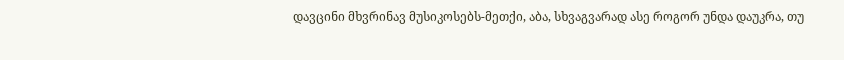დავცინი მხვრინავ მუსიკოსებს-მეთქი, აბა, სხვაგვარად ასე როგორ უნდა დაუკრა, თუ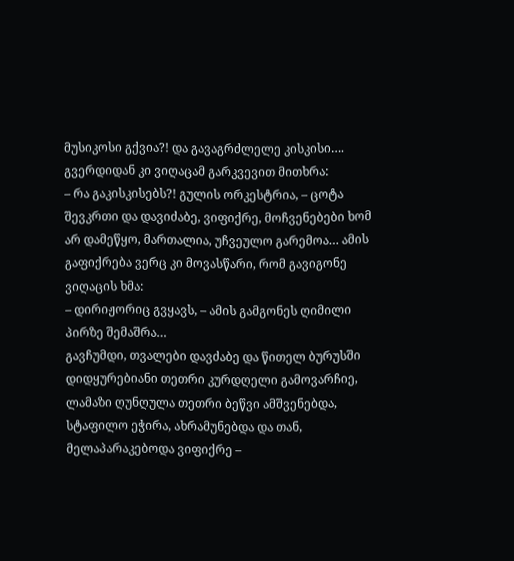მუსიკოსი გქვია?! და გავაგრძლელე კისკისი….
გვერდიდან კი ვიღაცამ გარკვევით მითხრა:
– რა გაკისკისებს?! გულის ორკესტრია, – ცოტა შევკრთი და დავიძაბე, ვიფიქრე, მოჩვენებები ხომ არ დამეწყო, მართალია, უჩვეულო გარემოა… ამის გაფიქრება ვერც კი მოვასწარი, რომ გავიგონე ვიღაცის ხმა:
– დირიჟორიც გვყავს, – ამის გამგონეს ღიმილი პირზე შემაშრა…
გავჩუმდი, თვალები დავძაბე და წითელ ბურუსში დიდყურებიანი თეთრი კურდღელი გამოვარჩიე, ლამაზი ღუნღულა თეთრი ბეწვი ამშვენებდა, სტაფილო ეჭირა, ახრამუნებდა და თან, მელაპარაკებოდა ვიფიქრე –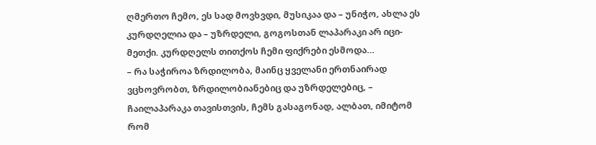ღმერთო ჩემო, ეს სად მოვხვდი, მუსიკაა და – უნიჭო, ახლა ეს კურდღელია და – უზრდელი, გოგოსთან ლაპარაკი არ იცი-მეთქი. კურდღელს თითქოს ჩემი ფიქრები ესმოდა…
– რა საჭიროა ზრდილობა, მაინც ყველანი ერთნაირად ვცხოვრობთ, ზრდილობიანებიც და უზრდელებიც, – ჩაილაპარაკა თავისთვის, ჩემს გასაგონად, ალბათ, იმიტომ რომ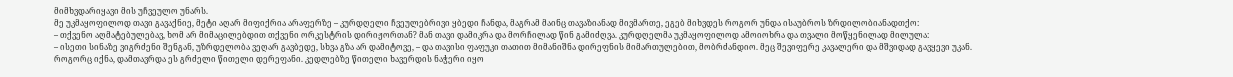მიმხვდარიყავი მის უჩვეულო უნარს.
მე უკმაყოფილოდ თავი გავაქნიე, მეტი აღარ მიფიქრია არაფერზე – კურდღელი ჩვეულებრივი ყბედი ჩანდა, მაგრამ მაინც თავაზიანად მივმართე, ეგებ მიხვდეს როგორ უნდა ისაუბროს ზრდილობიანადთქო:
– თქვენო აღმატებულებავ, ხომ არ მიმაცილებდით თქვენი ორკესტრის დირიჟორთან? მან თავი დამიკრა და მორჩილად წინ გამიძღვა. კურდღელმა უკმაყოფილოდ ამოიოხრა და თვალი მოწყენილად მილულა:
– ისეთი სინაზე ვიგრძენი შენგან, უზრდელობა ვეღარ გავბედე, სხვა გზა არ დამიტოვე, – და თავისი ფაფუკი თათით მიმანიშნა დირეფნის მიმართულებით, მობრძანდიო. მეც შევიფერე კავალერი და მშვიდად გავყევი უკან.
როგორც იქნა, დამთავრდა ეს გრძელი წითელი დერეფანი. კედლებზე წითელი ხავერდის ნაჭერი იყო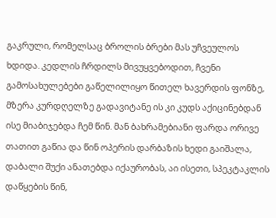გაკრული, რომელსაც ბროლის ბრები მას უჩვეულოს ხდიდა. კედლის ჩრდილს მივუყვებოდით, ჩვენი გამოსახულებები გაწელილიყო წითელ ხავერდის ფონზე, მზერა კურდღელზე გადავიტანე ის კი კუდს აქიცინებდან ისე მიაბიჯებდა ჩემ წინ. მან ბახრამებიანი ფარდა ორივე თათით გაწია და წინ ოპერის დარბაზის ხედი გაიშალა, დაბალი შუქი ანათებდა იქაურობას, აი ისეთი, სპეკტაკლის დაწყების წინ,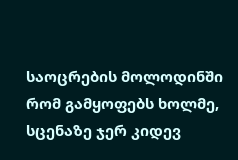საოცრების მოლოდინში რომ გამყოფებს ხოლმე, სცენაზე ჯერ კიდევ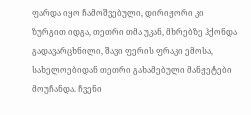ფარდა იყო ჩამოშვებული, დირიჟორი კი ზურგით იდგა, თეთრი თმა უკან, მხრებზე ჰქონდა გადავარცხნილი, შავი ფერის ფრაკი ემოსა, სახელოებიდან თეთრი გახამებული მანჟეტები მოუჩანდა. ჩვენი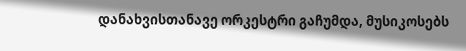დანახვისთანავე ორკესტრი გაჩუმდა, მუსიკოსებს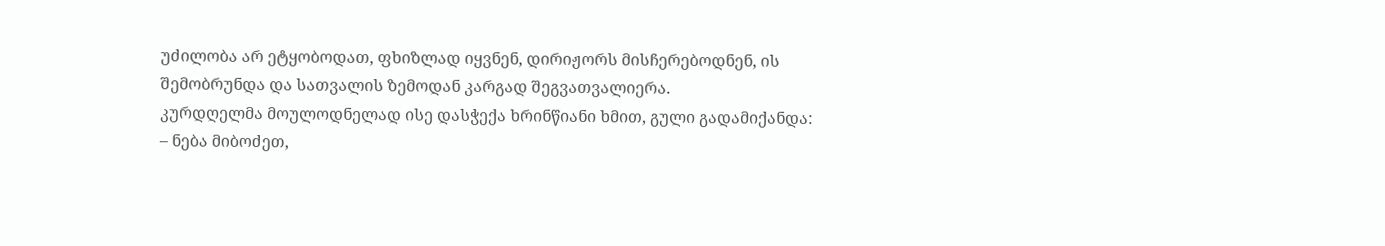უძილობა არ ეტყობოდათ, ფხიზლად იყვნენ, დირიჟორს მისჩერებოდნენ, ის შემობრუნდა და სათვალის ზემოდან კარგად შეგვათვალიერა.
კურდღელმა მოულოდნელად ისე დასჭექა ხრინწიანი ხმით, გული გადამიქანდა:
– ნება მიბოძეთ,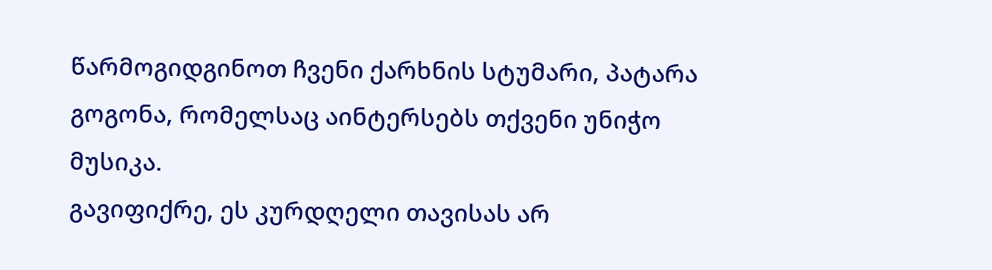წარმოგიდგინოთ ჩვენი ქარხნის სტუმარი, პატარა გოგონა, რომელსაც აინტერსებს თქვენი უნიჭო მუსიკა.
გავიფიქრე, ეს კურდღელი თავისას არ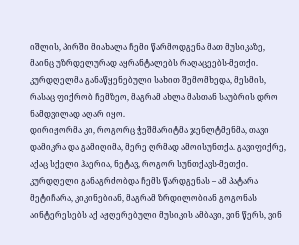იშლის, პირში მიახალა ჩემი წარმოდგენა მათ მუსიკაზე, მაინც უზრდელურად აყრანტალებს რაღაცეებს-მეთქი. კურდღელმა განაწყენებული სახით შემომხედა, მესმის, რასაც ფიქრობ ჩემზეო, მაგრამ ახლა მასთან საუბრის დრო ნამდვილად აღარ იყო.
დირიჟორმა კი, როგორც ჭეშმარიტმა ჯენლტმენმა, თავი დამიკრა და გამიღიმა, მერე ღრმად ამოისუნთქა. გავიფიქრე, აქაც სქელი ჰაერია, ნეტავ, როგორ სუნთქავს-მეთქი.
კურდღელი განაგრძობდა ჩემს წარდგენას – ამ პატარა მეტიჩარა, კიკინებიან, მაგრამ ზრდილობიან გოგონას აინტერესებს აქ აჟღერებული მუსიკის ამბავი, ვინ წერს, ვინ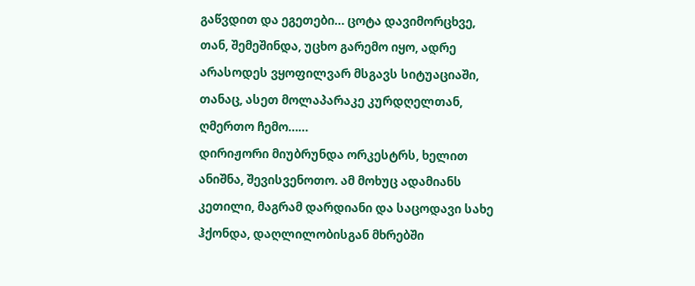გაწვდით და ეგეთები… ცოტა დავიმორცხვე, თან, შემეშინდა, უცხო გარემო იყო, ადრე არასოდეს ვყოფილვარ მსგავს სიტუაციაში, თანაც, ასეთ მოლაპარაკე კურდღელთან, ღმერთო ჩემო……
დირიჟორი მიუბრუნდა ორკესტრს, ხელით ანიშნა, შევისვენოთო. ამ მოხუც ადამიანს კეთილი, მაგრამ დარდიანი და საცოდავი სახე ჰქონდა, დაღლილობისგან მხრებში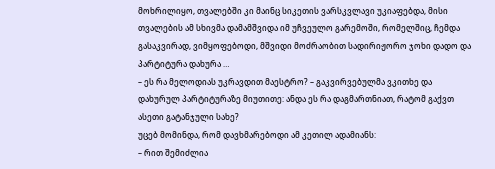მოხრილიყო, თვალებში კი მაინც სიკეთის ვარსკვლავი უკიაფებდა, მისი თვალების ამ სხივმა დამამშვიდა იმ უჩვეულო გარემოში, რომელშიც, ჩემდა გასაკვირად, ვიმყოფებოდი, მშვიდი მოძრაობით სადირიჟორო ჯოხი დადო და პარტიტურა დახურა …
– ეს რა მელოდიას უკრავდით მაესტრო? – გაკვირვებულმა ვკითხე და დახურულ პარტიტურაზე მიუთითე: ანდა ეს რა დაგმართნიათ, რატომ გაქვთ ასეთი გატანჯული სახე?
უცებ მომინდა, რომ დავხმარებოდი ამ კეთილ ადამიანს:
– რით შემიძლია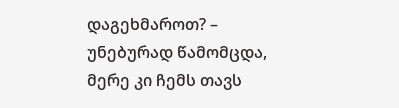დაგეხმაროთ? – უნებურად წამომცდა, მერე კი ჩემს თავს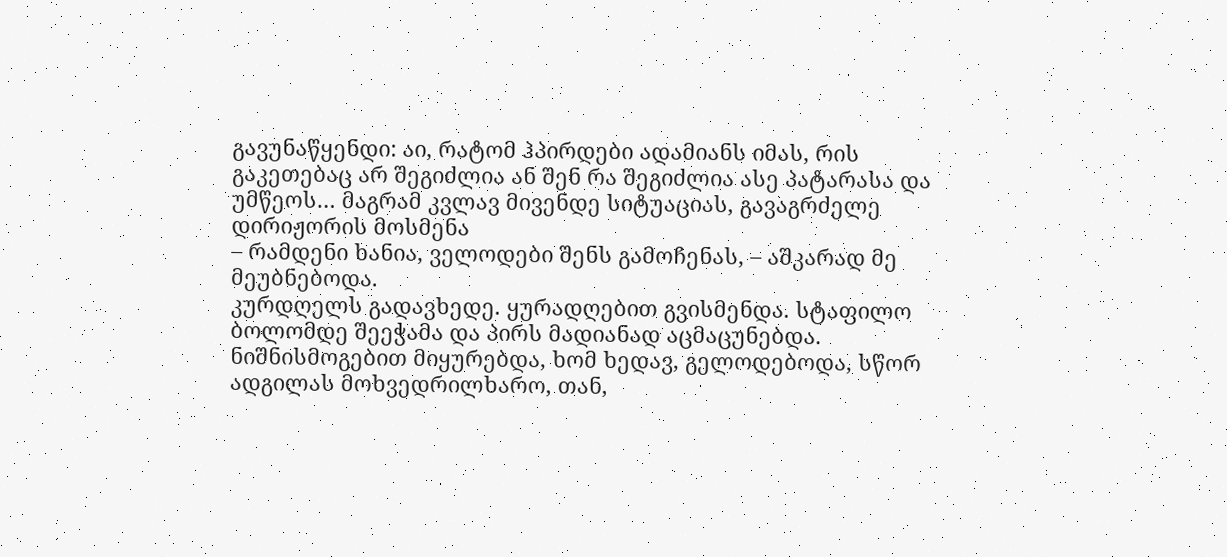გავუნაწყენდი: აი, რატომ ჰპირდები ადამიანს იმას, რის გაკეთებაც არ შეგიძლია ან შენ რა შეგიძლია ასე პატარასა და უმწეოს… მაგრამ კვლავ მივენდე სიტუაციას, გავაგრძელე დირიჟორის მოსმენა
– რამდენი ხანია, ველოდები შენს გამოჩენას, – აშკარად მე მეუბნებოდა.
კურდღელს გადავხედე. ყურადღებით გვისმენდა. სტაფილო ბოლომდე შეეჭამა და პირს მადიანად აცმაცუნებდა. ნიშნისმოგებით მიყურებდა, ხომ ხედავ, გელოდებოდა, სწორ ადგილას მოხვედრილხარო, თან,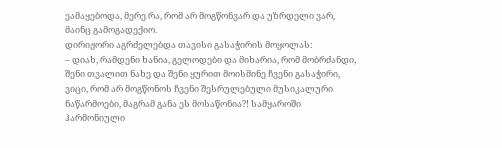ეამაყებოდა, მერე რა, რომ არ მოგწონვარ და უზრდელი ვარ, მაინც გამოგადექიო.
დირიჟორი აგრძელებდა თავისი გასაჭირის მოყოლას:
– დიახ, რამდენი ხანია, გელოდები და მიხარია, რომ მობრძანდი, შენი თვალით ნახე და შენი ყურით მოისმინე ჩვენი გასაჭირი, ვიცი, რომ არ მოგწონოს ჩვენი შესრულებული მუსიკალური ნაწარმოები, მაგრამ განა ეს მოსაწონია?! სამყაროში ჰარმონიული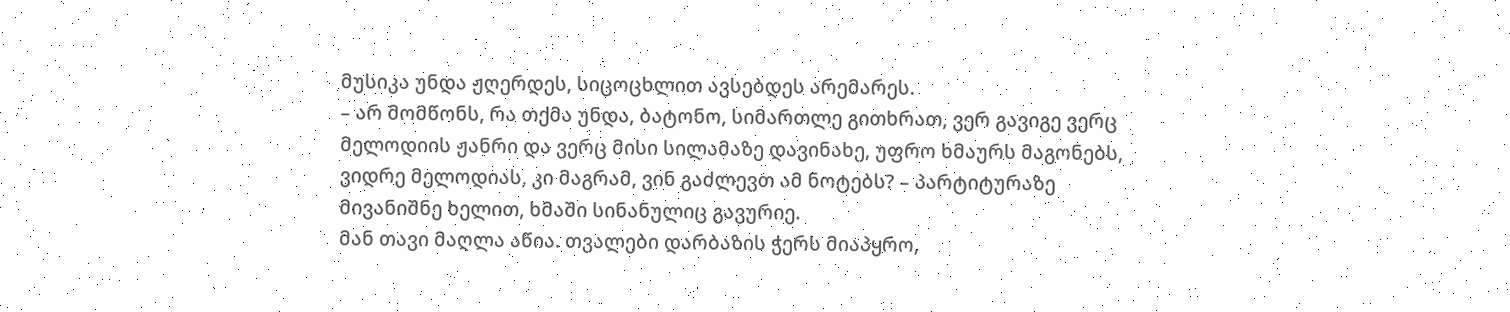მუსიკა უნდა ჟღერდეს, სიცოცხლით ავსებდეს არემარეს.
– არ მომწონს, რა თქმა უნდა, ბატონო, სიმართლე გითხრათ, ვერ გავიგე ვერც მელოდიის ჟანრი და ვერც მისი სილამაზე დავინახე, უფრო ხმაურს მაგონებს, ვიდრე მელოდიას, კი მაგრამ, ვინ გაძლევთ ამ ნოტებს? – პარტიტურაზე მივანიშნე ხელით, ხმაში სინანულიც გავურიე.
მან თავი მაღლა აწია. თვალები დარბაზის ჭერს მიაპყრო,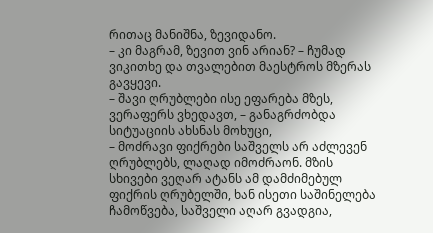რითაც მანიშნა, ზევიდანო.
– კი მაგრამ, ზევით ვინ არიან? – ჩუმად ვიკითხე და თვალებით მაესტროს მზერას გავყევი.
– შავი ღრუბლები ისე ეფარება მზეს, ვერაფერს ვხედავთ, – განაგრძობდა სიტუაციის ახსნას მოხუცი,
– მოძრავი ფიქრები საშველს არ აძლევენ ღრუბლებს, ლაღად იმოძრაონ. მზის სხივები ვეღარ ატანს ამ დამძიმებულ ფიქრის ღრუბელში, ხან ისეთი საშინელება ჩამოწვება, საშველი აღარ გვადგია,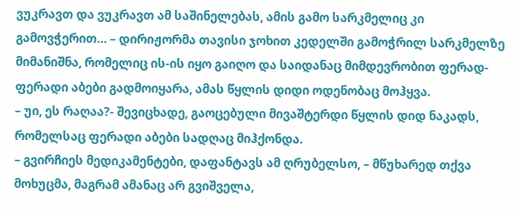ვუკრავთ და ვუკრავთ ამ საშინელებას, ამის გამო სარკმელიც კი გამოვჭერით… – დირიჟორმა თავისი ჯოხით კედელში გამოჭრილ სარკმელზე მიმანიშნა, რომელიც ის-ის იყო გაიღო და საიდანაც მიმდევრობით ფერად-ფერადი აბები გადმოიყარა, ამას წყლის დიდი ოდენობაც მოჰყვა.
– უი, ეს რაღაა?- შევიცხადე, გაოცებული მივაშტერდი წყლის დიდ ნაკადს, რომელსაც ფერადი აბები სადღაც მიჰქონდა.
– გვირჩიეს მედიკამენტები, დაფანტავს ამ ღრუბელსო, – მწუხარედ თქვა მოხუცმა, მაგრამ ამანაც არ გვიშველა,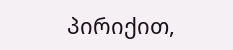პირიქით,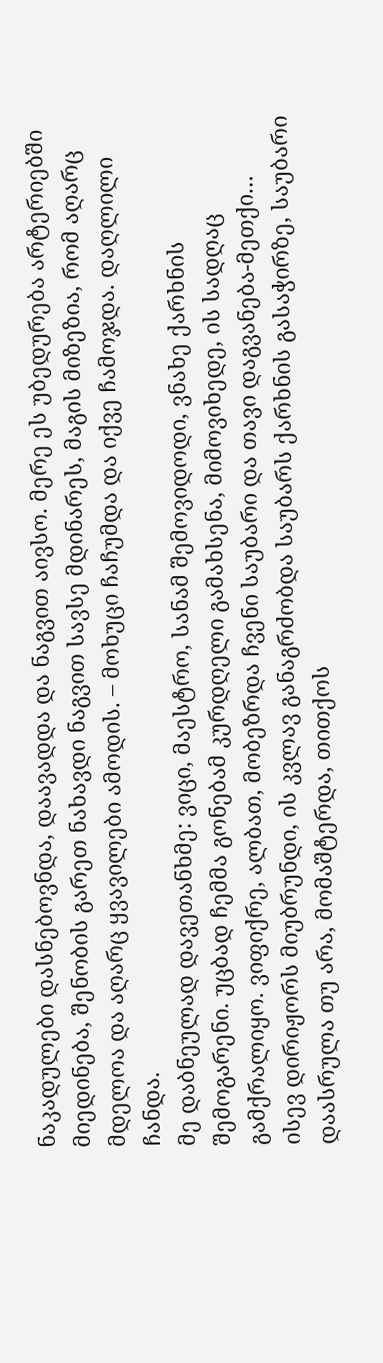ნაკადულები დასნებოვნდა, დაავადდა და ნაგვით აივსო. მერე ეს უბედურება არტერიებში მიედინება, შენობის გარეთ ნახავდი ნაგვით სავსე მდინარეს, მაგის მიზეზია, რომ აღარც მდელოა და აღარც ყვავილები ამოდის. – მოხუცი ჩაჩუმდა და იქვე ჩამოჯდა. დაღლილი ჩანდა.
მე დაბნეულად დავეთანხმე: ვიცი, მაესტრო, სანამ შემოვიდოდი, ვნახე ქარხნის შემოგარენი. უცბად ჩემმა გონებამ კურდღელი გამახსენა, მიმოვიხედე, ის სადღაც გამქრალიყო. ვიფიქრე, ალბათ, მობეზრდა ჩვენი საუბარი და თავი დაგვანება-მეთქი…
ისევ დირიჟორს მიუბრუნდი, ის კვლავ განაგრძობდა საუბარს ქარხნის გასაჭირზე, საუბარი დაასრულა თუ არა, მომაშტერდა, თითქოს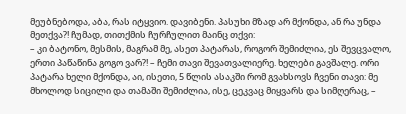მეუბნებოდა, აბა, რას იტყვიო. დავიბენი. პასუხი მზად არ მქონდა, ან რა უნდა მეთქვა?! ჩუმად, თითქმის ჩურჩულით მაინც თქვი:
– კი ბატონო, მესმის, მაგრამ მე, ასეთ პატარას, როგორ შემიძლია, ეს შევცვალო, ერთი პაწაწინა გოგო ვარ?! – ჩემი თავი შევათვალიერე. ხელები გავშალე. ორი პატარა ხელი მქონდა, აი, ისეთი, 5 წლის ასაკში რომ გვახსოვს ჩვენი თავი: მე მხოლოდ სიცილი და თამაში შემიძლია, ისე, ცეკვაც მიყვარს და სიმღერაც, –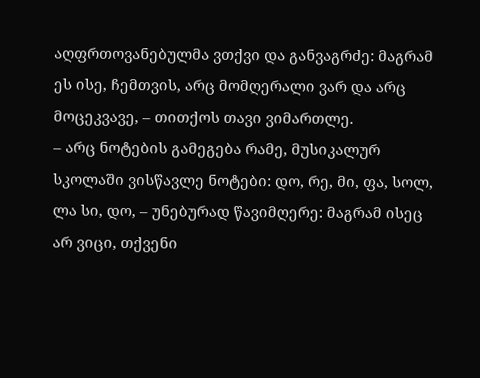აღფრთოვანებულმა ვთქვი და განვაგრძე: მაგრამ ეს ისე, ჩემთვის, არც მომღერალი ვარ და არც მოცეკვავე, – თითქოს თავი ვიმართლე.
– არც ნოტების გამეგება რამე, მუსიკალურ სკოლაში ვისწავლე ნოტები: დო, რე, მი, ფა, სოლ, ლა სი, დო, – უნებურად წავიმღერე: მაგრამ ისეც არ ვიცი, თქვენი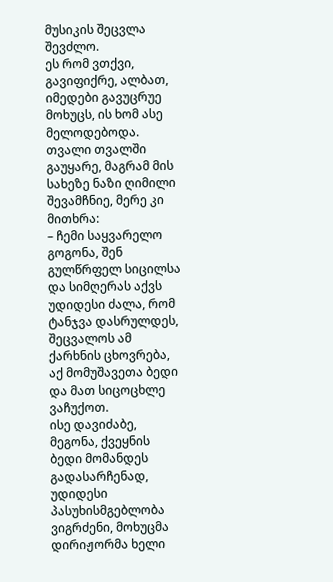მუსიკის შეცვლა შევძლო.
ეს რომ ვთქვი, გავიფიქრე, ალბათ, იმედები გავუცრუე მოხუცს, ის ხომ ასე მელოდებოდა. თვალი თვალში გაუყარე, მაგრამ მის სახეზე ნაზი ღიმილი შევამჩნიე, მერე კი მითხრა:
– ჩემი საყვარელო გოგონა, შენ გულწრფელ სიცილსა და სიმღერას აქვს უდიდესი ძალა, რომ ტანჯვა დასრულდეს, შეცვალოს ამ ქარხნის ცხოვრება, აქ მომუშავეთა ბედი და მათ სიცოცხლე ვაჩუქოთ.
ისე დავიძაბე, მეგონა, ქვეყნის ბედი მომანდეს გადასარჩენად, უდიდესი პასუხისმგებლობა ვიგრძენი, მოხუცმა დირიჟორმა ხელი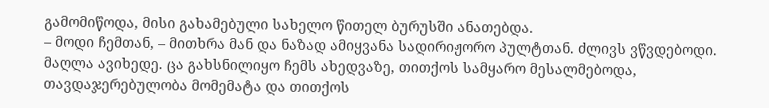გამომიწოდა, მისი გახამებული სახელო წითელ ბურუსში ანათებდა.
– მოდი ჩემთან, – მითხრა მან და ნაზად ამიყვანა სადირიჟორო პულტთან. ძლივს ვწვდებოდი. მაღლა ავიხედე. ცა გახსნილიყო ჩემს ახედვაზე, თითქოს სამყარო მესალმებოდა, თავდაჯერებულობა მომემატა და თითქოს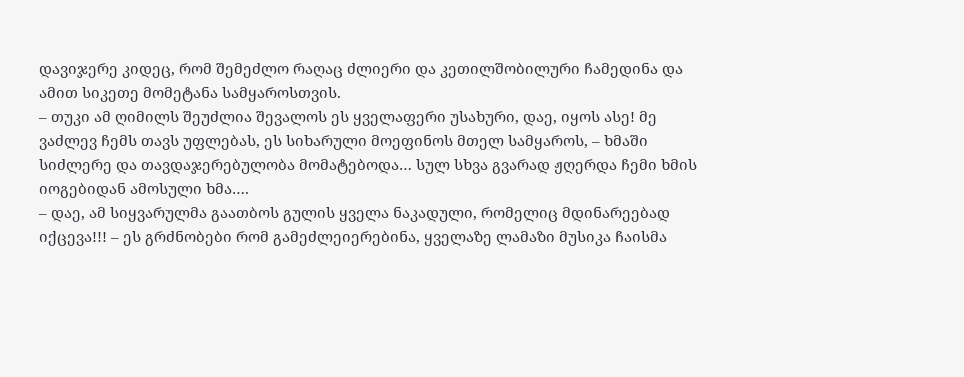დავიჯერე კიდეც, რომ შემეძლო რაღაც ძლიერი და კეთილშობილური ჩამედინა და ამით სიკეთე მომეტანა სამყაროსთვის.
– თუკი ამ ღიმილს შეუძლია შევალოს ეს ყველაფერი უსახური, დაე, იყოს ასე! მე ვაძლევ ჩემს თავს უფლებას, ეს სიხარული მოეფინოს მთელ სამყაროს, – ხმაში სიძლერე და თავდაჯერებულობა მომატებოდა… სულ სხვა გვარად ჟღერდა ჩემი ხმის იოგებიდან ამოსული ხმა….
– დაე, ამ სიყვარულმა გაათბოს გულის ყველა ნაკადული, რომელიც მდინარეებად იქცევა!!! – ეს გრძნობები რომ გამეძლეიერებინა, ყველაზე ლამაზი მუსიკა ჩაისმა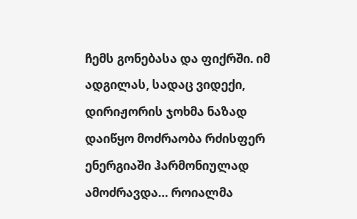ჩემს გონებასა და ფიქრში. იმ ადგილას, სადაც ვიდექი, დირიჟორის ჯოხმა ნაზად დაიწყო მოძრაობა რძისფერ ენერგიაში ჰარმონიულად ამოძრავდა… როიალმა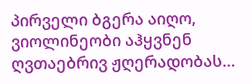პირველი ბგერა აიღო, ვიოლინეობი აჰყვნენ ღვთაებრივ ჟღერადობას…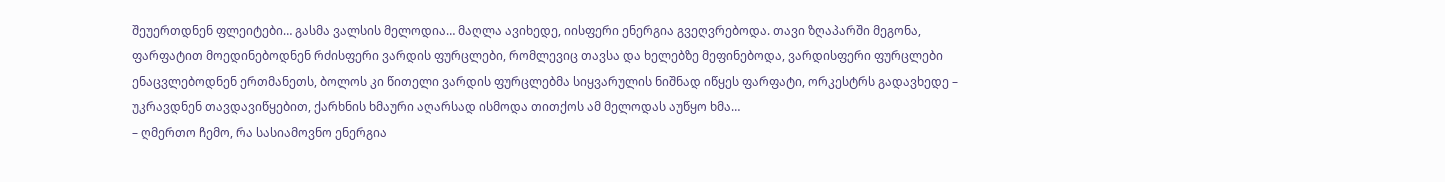შეუერთდნენ ფლეიტები… გასმა ვალსის მელოდია… მაღლა ავიხედე, იისფერი ენერგია გვეღვრებოდა. თავი ზღაპარში მეგონა, ფარფატით მოედინებოდნენ რძისფერი ვარდის ფურცლები, რომლევიც თავსა და ხელებზე მეფინებოდა, ვარდისფერი ფურცლები ენაცვლებოდნენ ერთმანეთს, ბოლოს კი წითელი ვარდის ფურცლებმა სიყვარულის ნიშნად იწყეს ფარფატი, ორკესტრს გადავხედე – უკრავდნენ თავდავიწყებით, ქარხნის ხმაური აღარსად ისმოდა თითქოს ამ მელოდას აუწყო ხმა…
– ღმერთო ჩემო, რა სასიამოვნო ენერგია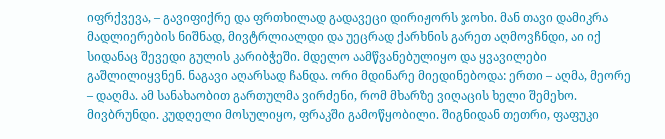იფრქვევა, – გავიფიქრე და ფრთხილად გადავეცი დირიჟორს ჯოხი. მან თავი დამიკრა მადლიერების ნიშნად, მივტრლიალდი და უეცრად ქარხნის გარეთ აღმოვჩნდი, აი იქ სიდანაც შევედი გულის კარიბჭეში. მდელო აამწვანებულიყო და ყვავილები გაშლილიყვნენ. ნაგავი აღარსად ჩანდა. ორი მდინარე მიედინებოდა: ერთი – აღმა, მეორე – დაღმა. ამ სანახაობით გართულმა ვირძენი, რომ მხარზე ვიღაცის ხელი შემეხო. მივბრუნდი. კუდღელი მოსულიყო, ფრაკში გამოწყობილი. შიგნიდან თეთრი, ფაფუკი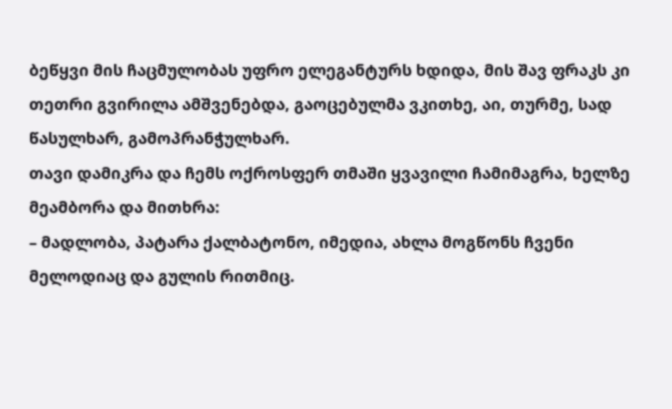ბეწყვი მის ჩაცმულობას უფრო ელეგანტურს ხდიდა, მის შავ ფრაკს კი თეთრი გვირილა ამშვენებდა, გაოცებულმა ვკითხე, აი, თურმე, სად წასულხარ, გამოპრანჭულხარ.
თავი დამიკრა და ჩემს ოქროსფერ თმაში ყვავილი ჩამიმაგრა, ხელზე მეამბორა და მითხრა:
– მადლობა, პატარა ქალბატონო, იმედია, ახლა მოგწონს ჩვენი მელოდიაც და გულის რითმიც.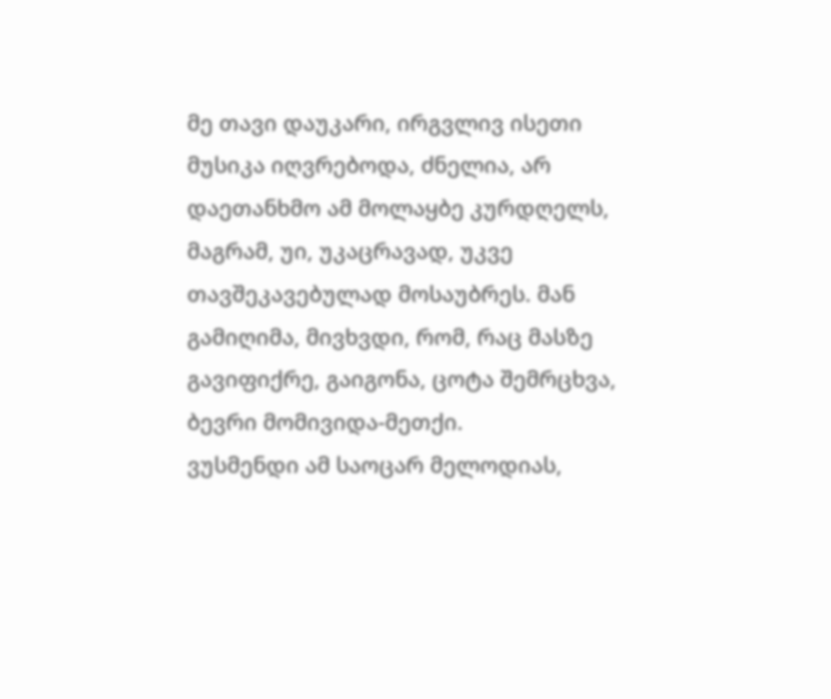მე თავი დაუკარი, ირგვლივ ისეთი მუსიკა იღვრებოდა, ძნელია, არ დაეთანხმო ამ მოლაყბე კურდღელს, მაგრამ, უი, უკაცრავად, უკვე თავშეკავებულად მოსაუბრეს. მან გამიღიმა, მივხვდი, რომ, რაც მასზე გავიფიქრე, გაიგონა, ცოტა შემრცხვა, ბევრი მომივიდა-მეთქი.
ვუსმენდი ამ საოცარ მელოდიას,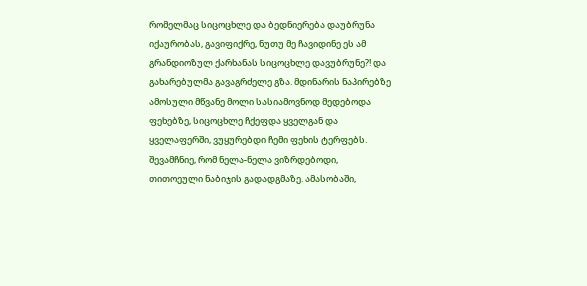რომელმაც სიცოცხლე და ბედნიერება დაუბრუნა იქაურობას, გავიფიქრე, ნუთუ მე ჩავიდინე ეს ამ გრანდიოზულ ქარხანას სიცოცხლე დავუბრუნე?! და გახარებულმა გავაგრძელე გზა. მდინარის ნაპირებზე ამოსული მწვანე მოლი სასიამოვნოდ მედებოდა ფეხებზე, სიცოცხლე ჩქეფდა ყველგან და ყველაფერში, ვუყურებდი ჩემი ფეხის ტერფებს. შევამჩნიე, რომ ნელა-ნელა ვიზრდებოდი, თითოეული ნაბიჯის გადადგმაზე. ამასობაში,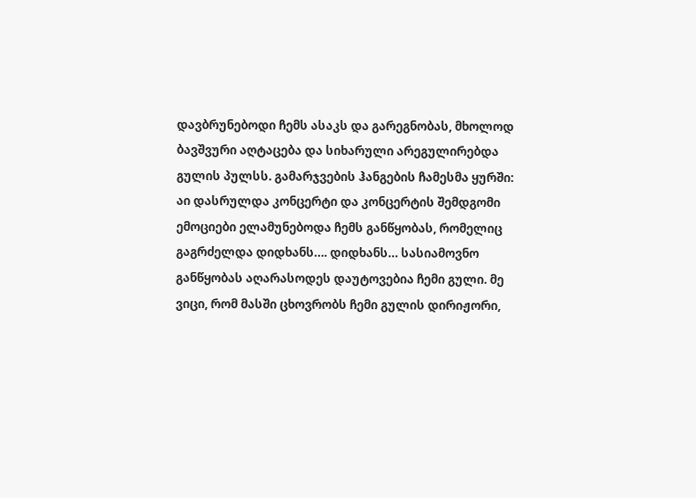დავბრუნებოდი ჩემს ასაკს და გარეგნობას, მხოლოდ ბავშვური აღტაცება და სიხარული არეგულირებდა გულის პულსს. გამარჯვების ჰანგების ჩამესმა ყურში: აი დასრულდა კონცერტი და კონცერტის შემდგომი ემოციები ელამუნებოდა ჩემს განწყობას, რომელიც გაგრძელდა დიდხანს…. დიდხანს… სასიამოვნო განწყობას აღარასოდეს დაუტოვებია ჩემი გული. მე ვიცი, რომ მასში ცხოვრობს ჩემი გულის დირიჟორი,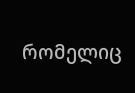რომელიც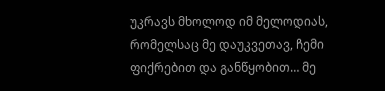უკრავს მხოლოდ იმ მელოდიას, რომელსაც მე დაუკვეთავ, ჩემი ფიქრებით და განწყობით… მე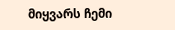მიყვარს ჩემი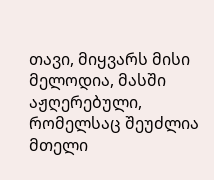თავი, მიყვარს მისი მელოდია, მასში აჟღერებული, რომელსაც შეუძლია მთელი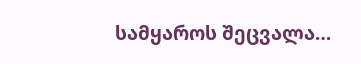სამყაროს შეცვალა…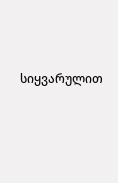სიყვარულით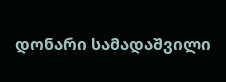დონარი სამადაშვილი